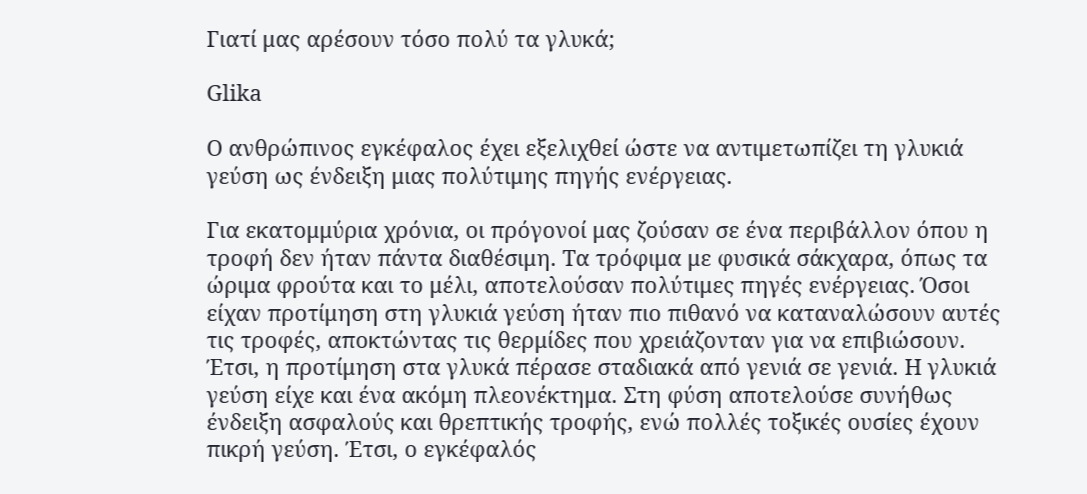Γιατί μας αρέσουν τόσο πολύ τα γλυκά;

Glika

Ο ανθρώπινος εγκέφαλος έχει εξελιχθεί ώστε να αντιμετωπίζει τη γλυκιά γεύση ως ένδειξη μιας πολύτιμης πηγής ενέργειας.

Για εκατομμύρια χρόνια, οι πρόγονοί μας ζούσαν σε ένα περιβάλλον όπου η τροφή δεν ήταν πάντα διαθέσιμη. Τα τρόφιμα με φυσικά σάκχαρα, όπως τα ώριμα φρούτα και το μέλι, αποτελούσαν πολύτιμες πηγές ενέργειας. Όσοι είχαν προτίμηση στη γλυκιά γεύση ήταν πιο πιθανό να καταναλώσουν αυτές τις τροφές, αποκτώντας τις θερμίδες που χρειάζονταν για να επιβιώσουν. Έτσι, η προτίμηση στα γλυκά πέρασε σταδιακά από γενιά σε γενιά. Η γλυκιά γεύση είχε και ένα ακόμη πλεονέκτημα. Στη φύση αποτελούσε συνήθως ένδειξη ασφαλούς και θρεπτικής τροφής, ενώ πολλές τοξικές ουσίες έχουν πικρή γεύση. Έτσι, ο εγκέφαλός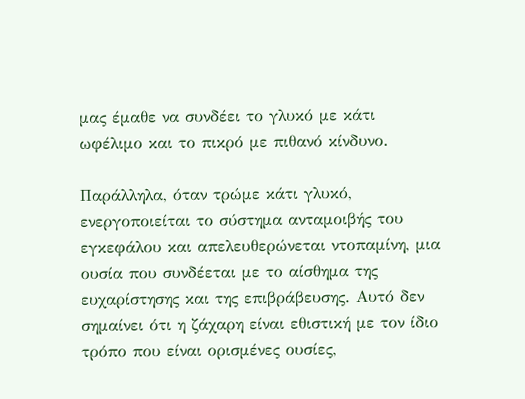μας έμαθε να συνδέει το γλυκό με κάτι ωφέλιμο και το πικρό με πιθανό κίνδυνο.

Παράλληλα, όταν τρώμε κάτι γλυκό, ενεργοποιείται το σύστημα ανταμοιβής του εγκεφάλου και απελευθερώνεται ντοπαμίνη, μια ουσία που συνδέεται με το αίσθημα της ευχαρίστησης και της επιβράβευσης. Αυτό δεν σημαίνει ότι η ζάχαρη είναι εθιστική με τον ίδιο τρόπο που είναι ορισμένες ουσίες,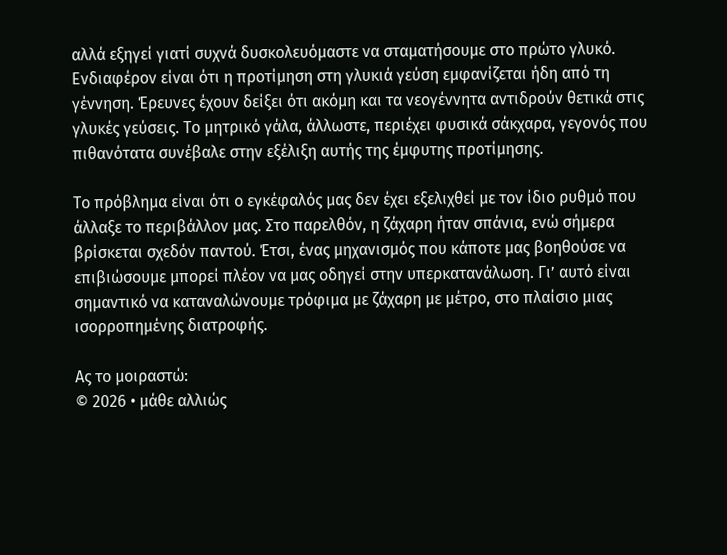αλλά εξηγεί γιατί συχνά δυσκολευόμαστε να σταματήσουμε στο πρώτο γλυκό. Ενδιαφέρον είναι ότι η προτίμηση στη γλυκιά γεύση εμφανίζεται ήδη από τη γέννηση. Έρευνες έχουν δείξει ότι ακόμη και τα νεογέννητα αντιδρούν θετικά στις γλυκές γεύσεις. Το μητρικό γάλα, άλλωστε, περιέχει φυσικά σάκχαρα, γεγονός που πιθανότατα συνέβαλε στην εξέλιξη αυτής της έμφυτης προτίμησης.

Το πρόβλημα είναι ότι ο εγκέφαλός μας δεν έχει εξελιχθεί με τον ίδιο ρυθμό που άλλαξε το περιβάλλον μας. Στο παρελθόν, η ζάχαρη ήταν σπάνια, ενώ σήμερα βρίσκεται σχεδόν παντού. Έτσι, ένας μηχανισμός που κάποτε μας βοηθούσε να επιβιώσουμε μπορεί πλέον να μας οδηγεί στην υπερκατανάλωση. Γι’ αυτό είναι σημαντικό να καταναλώνουμε τρόφιμα με ζάχαρη με μέτρο, στο πλαίσιο μιας ισορροπημένης διατροφής.

Ας το μοιραστώ:
© 2026 • μάθε αλλιώς